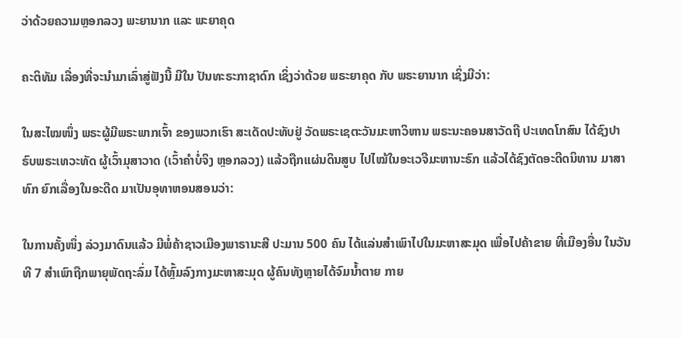ວ່າດ້ວຍຄວາມຫຼອກລວງ ພະຍານາກ ແລະ ພະຍາຄຸດ

ຄະຕິທັມ ເລື່ອງທີ່ຈະນຳມາເລົ່າສູ່ຟັງນີ້ ມີໃນ ປັນທະຣະກາຊາດົກ ເຊິ່ງວ່າດ້ວຍ ພຣະຍາຄຸດ ກັບ ພຣະຍານາກ ເຊິ່ງມີວ່າ:

ໃນສະໄໝໜຶ່ງ ພຣະຜູ້ມີພຣະພາກເຈົ້າ ຂອງພວກເຮົາ ສະເດັດປະທັບຢູ່ ວັດພຣະເຊຕະວັນມະຫາວິຫານ ພຣະນະຄອນສາວັດຖີ ປະເທດໂກສົນ ໄດ້ຊົງປາຣົບພຣະເທວະທັດ ຜູ້ເວົ້າມຸສາວາດ (ເວົ້າຄຳບໍ່ຈິງ ຫຼອກລວງ) ແລ້ວຖືກແຜ່ນດິນສູບ ໄປໄໝ້ໃນອະເວຈີມະຫານະຣົກ ແລ້ວໄດ້ຊົງຕັດອະດີດນິທານ ມາສາທົກ ຍົກເລື່ອງໃນອະດີດ ມາເປັນອຸທາຫອນສອນວ່າ:

ໃນການຄັ້ງໜຶ່ງ ລ່ວງມາດົນແລ້ວ ມີພໍ່ຄ້າຊາວເມືອງພາຣານະສີ ປະມານ 500 ຄົນ ໄດ້ແລ່ນສຳເພົາໄປໃນມະຫາສະມຸດ ເພື່ອໄປຄ້າຂາຍ ທີ່ເມືອງອື່ນ ໃນວັນທີ 7 ສຳເພົາຖືກພາຍຸພັດຖະລົ່ມ ໄດ້ຫຼົ້ມລົງກາງມະຫາສະມຸດ ຜູ້ຄົນທັງຫຼາຍໄດ້ຈົມນ້ຳຕາຍ ກາຍ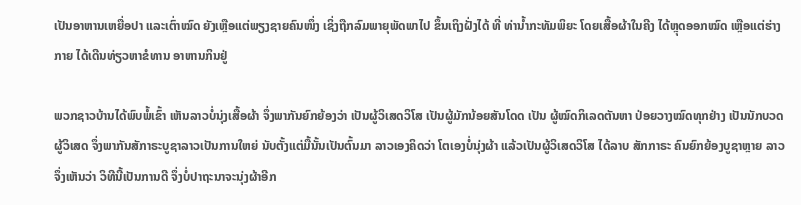ເປັນອາຫານເຫຍື່ອປາ ແລະເຕົ່າໝົດ ຍັງເຫຼືອແຕ່ພຽງຊາຍຄົນໜຶ່ງ ເຊິ່ງຖືກລົມພາຍຸພັດພາໄປ ຂຶ້ນເຖິງຝັ່ງໄດ້ ທີ່ ທ່ານ້ຳກະທັມພິຍະ ໂດຍເສື້ອຜ້າໃນຄີງ ໄດ້ຫຼຸດອອກໝົດ ເຫຼືອແຕ່ຮ່າງກາຍ ໄດ້ເດີນທ່ຽວຫາຂໍທານ ອາຫານກິນຢູ່

ພວກຊາວບ້ານໄດ້ພົບພໍ້ເຂົ້າ ເຫັນລາວບໍ່ນຸ່ງເສື້ອຜ້າ ຈຶ່ງພາກັນຍົກຍ້ອງວ່າ ເປັນຜູ້ວິເສດວິໂສ ເປັນຜູ້ມັກນ້ອຍສັນໂດດ ເປັນ ຜູ້ໝົດກິເລດຕັນຫາ ປ່ອຍວາງໝົດທຸກຢ່າງ ເປັນນັກບວດຜູ້ວິເສດ ຈຶ່ງພາກັນສັກາຣະບູຊາລາວເປັນການໃຫຍ່ ນັບຕັ້ງແຕ່ມື້ນັ້ນເປັນຕົ້ນມາ ລາວເອງຄິດວ່າ ໂຕເອງບໍ່ນຸ່ງຜ້າ ແລ້ວເປັນຜູ້ວິເສດວິໂສ ໄດ້ລາບ ສັກກາຣະ ຄົນຍົກຍ້ອງບູຊາຫຼາຍ ລາວຈຶ່ງເຫັນວ່າ ວິທີນີ້ເປັນການດີ ຈຶ່ງບໍ່ປາຖະນາຈະນຸ່ງຜ້າອີກ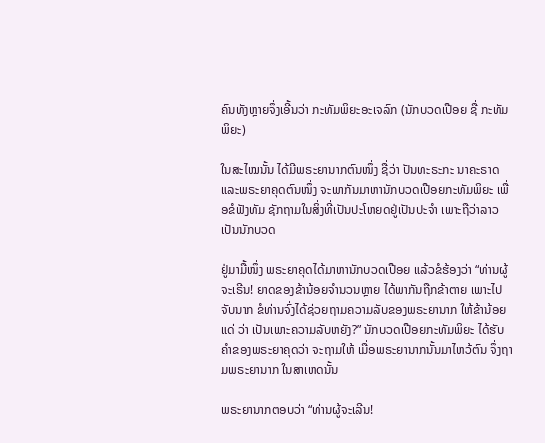ຄົນທັງຫຼາຍຈຶ່ງເອີ້ນວ່າ ກະທັມພິຍະອະເຈລົກ (ນັກບວດເປືອຍ ຊື່ ກະທັມພິຍະ)

ໃນສະໄໝນັ້ນ ໄດ້ມີພຣະຍານາກຕົນໜຶ່ງ ຊື່ວ່າ ປັນທະຣະກະ ນາຄະຣາດ ແລະພຣະຍາຄຸດຕົນໜຶ່ງ ຈະພາກັນມາຫານັກບວດເປືອຍກະທັມພິຍະ ເພື່ອຂໍຟັງທັມ ຊັກຖາມໃນສິ່ງທີ່ເປັນປະໂຫຍດຢູ່ເປັນປະຈຳ ເພາະຖືວ່າລາວເປັນນັກບວດ

ຢູ່ມາມື້ໜຶ່ງ ພຣະຍາຄຸດໄດ້ມາຫານັກບວດເປືອຍ ແລ້ວຂໍຮ້ອງວ່າ “ທ່ານຜູ້ຈະເຣີນ! ຍາດຂອງຂ້ານ້ອຍຈຳນວນຫຼາຍ ໄດ້ພາກັນຖືກຂ້າຕາຍ ເພາະໄປຈັບນາກ ຂໍທ່ານຈົ່ງໄດ້ຊ່ວຍຖາມຄວາມລັບຂອງພຣະຍານາກ ໃຫ້ຂ້ານ້ອຍແດ່ ວ່າ ເປັນເພາະຄວາມລັບຫຍັງ?” ນັກບວດເປືອຍກະທັມພິຍະ ໄດ້ຮັບຄຳຂອງພຣະຍາຄຸດວ່າ ຈະຖາມໃຫ້ ເມື່ອພຣະຍານາກນັ້ນມາໄຫວ້ຕົນ ຈຶ່ງຖາມພຣະຍານາກ ໃນສາເຫດນັ້ນ

ພຣະຍານາກຕອບວ່າ “ທ່ານຜູ້ຈະເລີນ!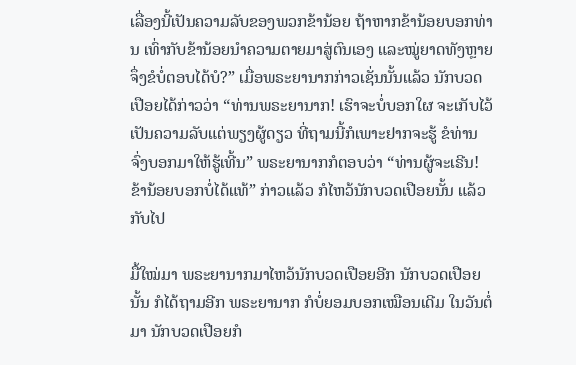ເລື່ອງນີ້ເປັນຄວາມລັບຂອງພວກຂ້ານ້ອຍ ຖ້າຫາກຂ້ານ້ອຍບອກທ່ານ ເທົ່າກັບຂ້ານ້ອຍນຳຄວາມຕາຍມາສູ່ຕົນເອງ ແລະໝູ່ຍາດທັງຫຼາຍ ຈຶ່ງຂໍບໍ່ຕອບໄດ້ບໍ?” ເມື່ອພຣະຍານາກກ່າວເຊັ່ນນັ້ນແລ້ວ ນັກບວດເປືອຍໄດ້ກ່າວວ່າ “ທ່ານພຣະຍານາກ! ເຮົາຈະບໍ່ບອກໃຜ ຈະເກັບໄວ້ເປັນຄວາມລັບແຕ່ພຽງຜູ້ດຽວ ທີ່ຖາມນີ້ກໍເພາະຢາກຈະຮູ້ ຂໍທ່ານຈົ່ງບອກມາໃຫ້ຮູ້ເທີ້ນ” ພຣະຍານາກກໍຕອບວ່າ “ທ່ານຜູ້ຈະເຣີນ! ຂ້ານ້ອຍບອກບໍ່ໄດ້ແທ້” ກ່າວແລ້ວ ກໍໄຫວ້ນັກບວດເປືອຍນັ້ນ ແລ້ວກັບໄປ

ມື້ໃໝ່ມາ ພຣະຍານາກມາໄຫວ້ນັກບວດເປືອຍອີກ ນັກບວດເປືອຍນັ້ນ ກໍໄດ້ຖາມອີກ ພຣະຍານາກ ກໍບໍ່ຍອມບອກເໝືອນເດີມ ໃນວັນຕໍ່ມາ ນັກບວດເປືອຍກໍ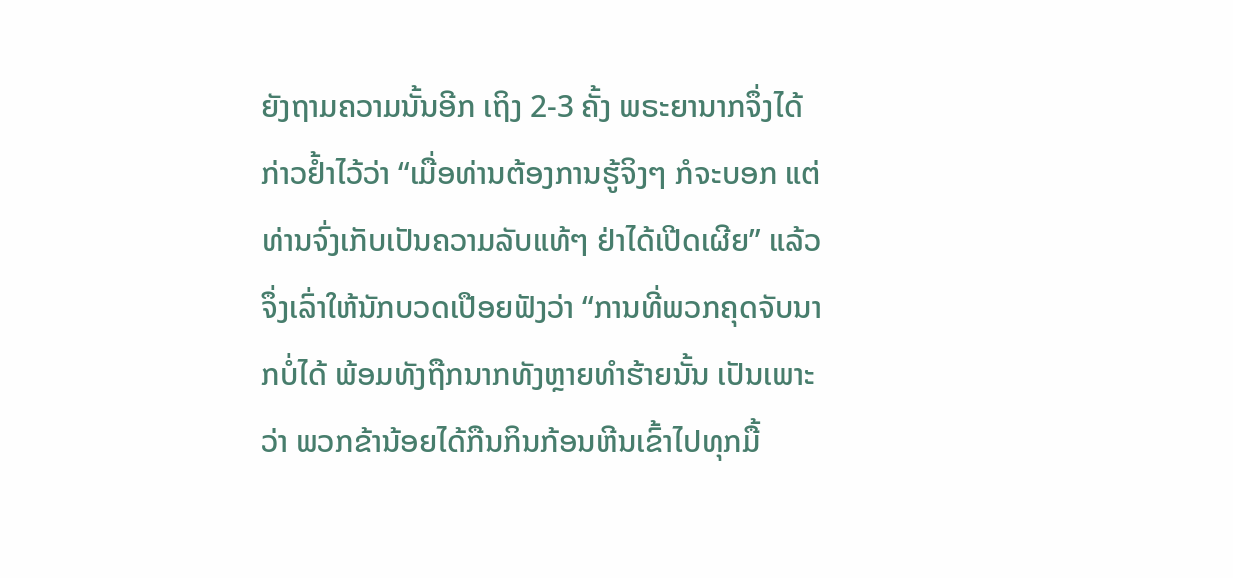ຍັງຖາມຄວາມນັ້ນອີກ ເຖິງ 2-3 ຄັ້ງ ພຣະຍານາກຈຶ່ງໄດ້ກ່າວຢ້ຳໄວ້ວ່າ “ເມື່ອທ່ານຕ້ອງການຮູ້ຈິງໆ ກໍຈະບອກ ແຕ່ທ່ານຈົ່ງເກັບເປັນຄວາມລັບແທ້ໆ ຢ່າໄດ້ເປີດເຜີຍ” ແລ້ວຈຶ່ງເລົ່າໃຫ້ນັກບວດເປືອຍຟັງວ່າ “ການທີ່ພວກຄຸດຈັບນາກບໍ່ໄດ້ ພ້ອມທັງຖືກນາກທັງຫຼາຍທຳຮ້າຍນັ້ນ ເປັນເພາະວ່າ ພວກຂ້ານ້ອຍໄດ້ກືນກິນກ້ອນຫີນເຂົ້າໄປທຸກມື້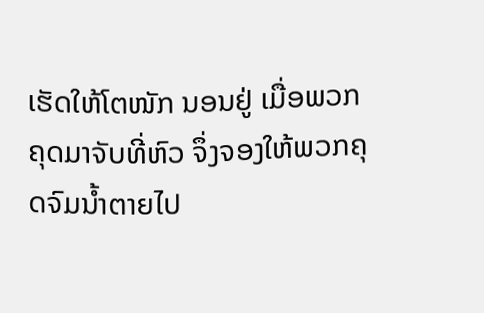ເຮັດໃຫ້ໂຕໜັກ ນອນຢູ່ ເມື່ອພວກຄຸດມາຈັບທີ່ຫົວ ຈຶ່ງຈອງໃຫ້ພວກຄຸດຈົມນ້ຳຕາຍໄປ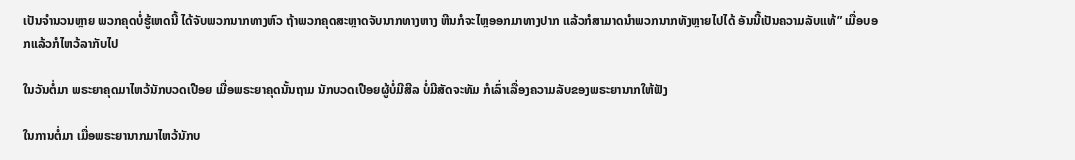ເປັນຈຳນວນຫຼາຍ ພວກຄຸດບໍ່ຮູ້ເຫດນີ້ ໄດ້ຈັບພວກນາກທາງຫົວ ຖ້າພວກຄຸດສະຫຼາດຈັບນາກທາງຫາງ ຫີນກໍຈະໄຫຼອອກມາທາງປາກ ແລ້ວກໍສາມາດນຳພວກນາກທັງຫຼາຍໄປໄດ້ ອັນນີ້ເປັນຄວາມລັບແທ້” ເມື່ອບອກແລ້ວກໍໄຫວ້ລາກັບໄປ

ໃນວັນຕໍ່ມາ ພຣະຍາຄຸດມາໄຫວ້ນັກບວດເປືອຍ ເມື່ອພຣະຍາຄຸດນັ້ນຖາມ ນັກບວດເປືອຍຜູ້ບໍ່ມີສີລ ບໍ່ມີສັດຈະທັມ ກໍເລົ່າເລື່ອງຄວາມລັບຂອງພຣະຍານາກໃຫ້ຟັງ

ໃນການຕໍ່ມາ ເມື່ອພຣະຍານາກມາໄຫວ້ນັກບ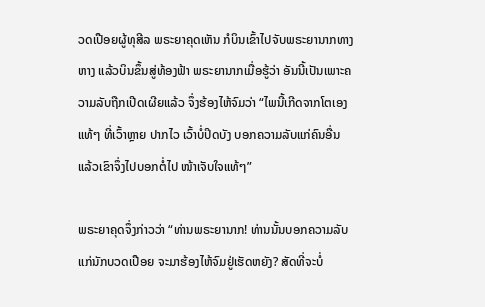ວດເປືອຍຜູ້ທຸສີລ ພຣະຍາຄຸດເຫັນ ກໍບິນເຂົ້າໄປຈັບພຣະຍານາກທາງຫາງ ແລ້ວບິນຂຶ້ນສູ່ທ້ອງຟ້າ ພຣະຍານາກເມື່ອຮູ້ວ່າ ອັນນີ້ເປັນເພາະຄວາມລັບຖືກເປີດເຜີຍແລ້ວ ຈຶ່ງຮ້ອງໄຫ້ຈົມວ່າ “ໄພນີ້ເກີດຈາກໂຕເອງແທ້ໆ ທີ່ເວົ້າຫຼາຍ ປາກໄວ ເວົ້າບໍ່ປິດບັງ ບອກຄວາມລັບແກ່ຄົນອື່ນ ແລ້ວເຂົາຈຶ່ງໄປບອກຕໍ່ໄປ ໜ້າເຈັບໃຈແທ້ໆ”

ພຣະຍາຄຸດຈຶ່ງກ່າວວ່າ “ທ່ານພຣະຍານາກ! ທ່ານນັ້ນບອກຄວາມລັບແກ່ນັກບວດເປືອຍ ຈະມາຮ້ອງໄຫ້ຈົມຢູ່ເຮັດຫຍັງ? ສັດທີ່ຈະບໍ່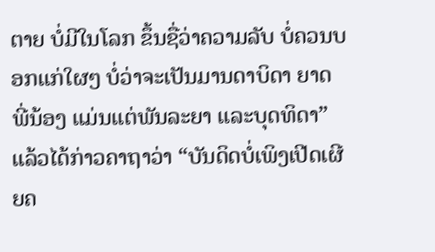ຕາຍ ບໍ່ມີໃນໂລກ ຂຶ້ນຊື່ວ່າຄວາມລັບ ບໍ່ຄວນບອກແກ່ໃຜໆ ບໍ່ວ່າຈະເປັນມານດາບິດາ ຍາດພີ່ນ້ອງ ແມ່ນແຕ່ພັນລະຍາ ແລະບຸດທິດາ” ແລ້ວໄດ້ກ່າວຄາຖາວ່າ “ບັນດິດບໍ່ເພິງເປີດເຜີຍຄ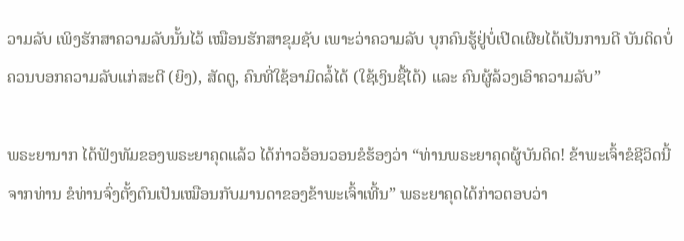ວາມລັບ ເພິງຮັກສາຄວາມລັບນັ້ນໄວ້ ເໝືອນຮັກສາຂຸມຊັບ ເພາະວ່າຄວາມລັບ ບຸກຄົນຮູ້ຢູ່ບໍ່ເປີດເຜີຍໄດ້ເປັນການດີ ບັນດິດບໍ່ຄວນບອກຄວາມລັບແກ່ສະຕີ (ຍິງ), ສັດຕູ, ຄົນທີ່ໃຊ້ອາມິດລໍ້ໄດ້ (ໃຊ້ເງິນຊື້ໄດ້) ແລະ ຄົນຜູ້ລ້ວງເອົາຄວາມລັບ”

ພຣະຍານາກ ໄດ້ຟັງທັມຂອງພຣະຍາຄຸດແລ້ວ ໄດ້ກ່າວອ້ອນວອນຂໍຮ້ອງວ່າ “ທ່ານພຣະຍາຄຸດຜູ້ບັນດິດ! ຂ້າພະເຈົ້າຂໍຊີວິດນີ້ຈາກທ່ານ ຂໍທ່ານຈົ່ງຕັ້ງຕົນເປັນເໝືອນກັບມານດາຂອງຂ້າພະເຈົ້າເທີ້ນ” ພຣະຍາຄຸດໄດ້ກ່າວຕອບວ່າ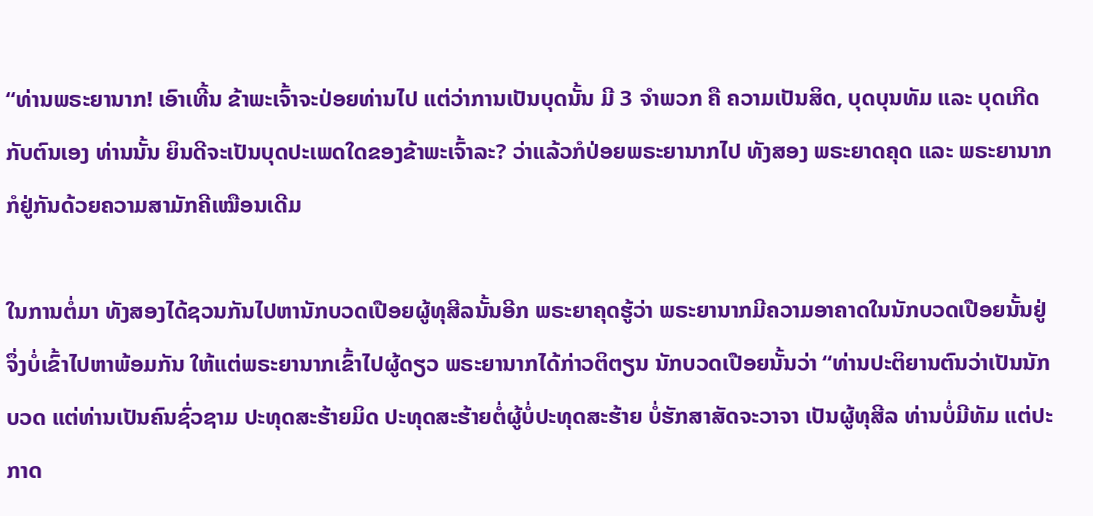“ທ່ານພຣະຍານາກ! ເອົາເທີ້ນ ຂ້າພະເຈົ້າຈະປ່ອຍທ່ານໄປ ແຕ່ວ່າການເປັນບຸດນັ້ນ ມີ 3 ຈຳພວກ ຄື ຄວາມເປັນສິດ, ບຸດບຸນທັມ ແລະ ບຸດເກີດກັບຕົນເອງ ທ່ານນັ້ນ ຍິນດີຈະເປັນບຸດປະເພດໃດຂອງຂ້າພະເຈົ້າລະ? ວ່າແລ້ວກໍປ່ອຍພຣະຍານາກໄປ ທັງສອງ ພຣະຍາດຄຸດ ແລະ ພຣະຍານາກ ກໍຢູ່ກັນດ້ວຍຄວາມສາມັກຄີເໝືອນເດີມ

ໃນການຕໍ່ມາ ທັງສອງໄດ້ຊວນກັນໄປຫານັກບວດເປືອຍຜູ້ທຸສີລນັ້ນອີກ ພຣະຍາຄຸດຮູ້ວ່າ ພຣະຍານາກມີຄວາມອາຄາດໃນນັກບວດເປືອຍນັ້ນຢູ່ ຈຶ່ງບໍ່ເຂົ້າໄປຫາພ້ອມກັນ ໃຫ້ແຕ່ພຣະຍານາກເຂົ້າໄປຜູ້ດຽວ ພຣະຍານາກໄດ້ກ່າວຕິຕຽນ ນັກບວດເປືອຍນັ້ນວ່າ “ທ່ານປະຕິຍານຕົນວ່າເປັນນັກບວດ ແຕ່ທ່ານເປັນຄົນຊົ່ວຊາມ ປະທຸດສະຮ້າຍມິດ ປະທຸດສະຮ້າຍຕໍ່ຜູ້ບໍ່ປະທຸດສະຮ້າຍ ບໍ່ຮັກສາສັດຈະວາຈາ ເປັນຜູ້ທຸສີລ ທ່ານບໍ່ມີທັມ ແຕ່ປະກາດ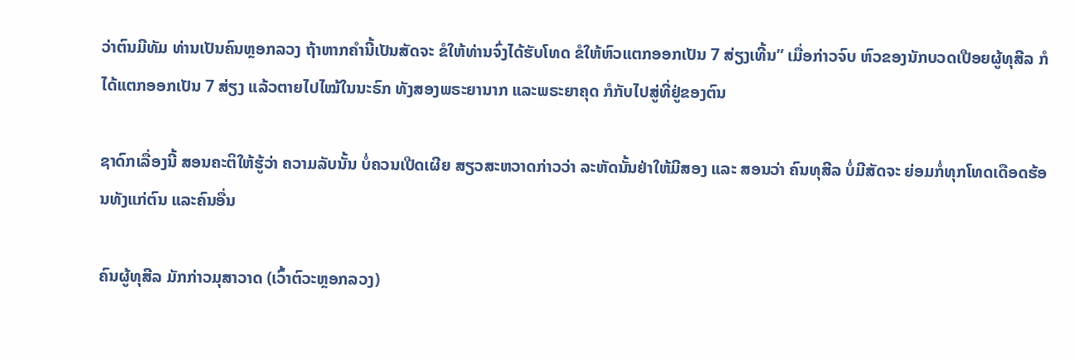ວ່າຕົນມີທັມ ທ່ານເປັນຄົນຫຼອກລວງ ຖ້າຫາກຄຳນີ້ເປັນສັດຈະ ຂໍໃຫ້ທ່ານຈົ່ງໄດ້ຮັບໂທດ ຂໍໃຫ້ຫົວແຕກອອກເປັນ 7 ສ່ຽງເທີ້ນ” ເມື່ອກ່າວຈົບ ຫົວຂອງນັກບວດເປືອຍຜູ້ທຸສີລ ກໍໄດ້ແຕກອອກເປັນ 7 ສ່ຽງ ແລ້ວຕາຍໄປໄໝ້ໃນນະຣົກ ທັງສອງພຣະຍານາກ ແລະພຣະຍາຄຸດ ກໍກັບໄປສູ່ທີ່ຢູ່ຂອງຕົນ

ຊາດົກເລື່ອງນີ້ ສອນຄະຕິໃຫ້ຮູ້ວ່າ ຄວາມລັບນັ້ນ ບໍ່ຄວນເປີດເຜີຍ ສຽວສະຫວາດກ່າວວ່າ ລະຫັດນັ້ນຢ່າໃຫ້ມີສອງ ແລະ ສອນວ່າ ຄົນທຸສີລ ບໍ່ມີສັດຈະ ຍ່ອມກໍ່ທຸກໂທດເດືອດຮ້ອນທັງແກ່ຕົນ ແລະຄົນອື່ນ

ຄົນຜູ້ທຸສີລ ມັກກ່າວມຸສາວາດ (ເວົ້າຕົວະຫຼອກລວງ)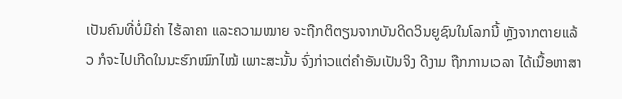ເປັນຄົນທີ່ບໍ່ມີຄ່າ ໄຮ້ລາຄາ ແລະຄວາມໝາຍ ຈະຖືກຕິຕຽນຈາກບັນດິດວິນຍູຊົນໃນໂລກນີ້ ຫຼັງຈາກຕາຍແລ້ວ ກໍຈະໄປເກີດໃນນະຮົກໝົກໄໝ້ ເພາະສະນັ້ນ ຈົ່ງກ່າວແຕ່ຄຳອັນເປັນຈິງ ດີງາມ ຖືກການເວລາ ໄດ້ເນື້ອຫາສາ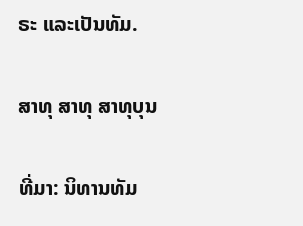ຣະ ແລະເປັນທັມ.

ສາທຸ ສາທຸ ສາທຸບຸນ

ທີ່ມາ: ນິທານທັມ